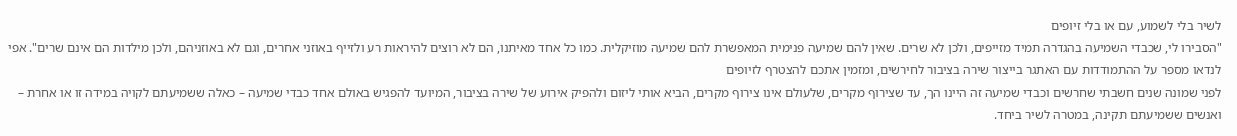לשיר בלי לשמוע, עם או בלי זיופים
"הסבירו לי, שכבדי השמיעה בהגדרה תמיד מזייפים, ולכן לא שרים. שאין להם שמיעה פנימית המאפשרת להם שמיעה מוזיקלית. כמו כל אחד מאיתנו, הם לא רוצים להיראות רע ולזייף באוזני אחרים, וגם לא באוזניהם, ולכן מילדות הם אינם שרים". אפי לנדאו מספר על ההתמודדות עם האתגר בייצור שירה בציבור לחירשים, ומזמין אתכם להצטרף לזיופים
לפני שמונה שנים חשבתי שחרשים וכבדי שמיעה זה היינו הך, עד שצירוף מקרים, שלעולם אינו צירוף מקרים, הביא אותי ליזום ולהפיק אירוע של שירה בציבור, המיועד להפגיש באולם אחד כבדי שמיעה – כאלה ששמיעתם לקויה במידה זו או אחרת – ואנשים ששמיעתם תקינה, במטרה לשיר ביחד.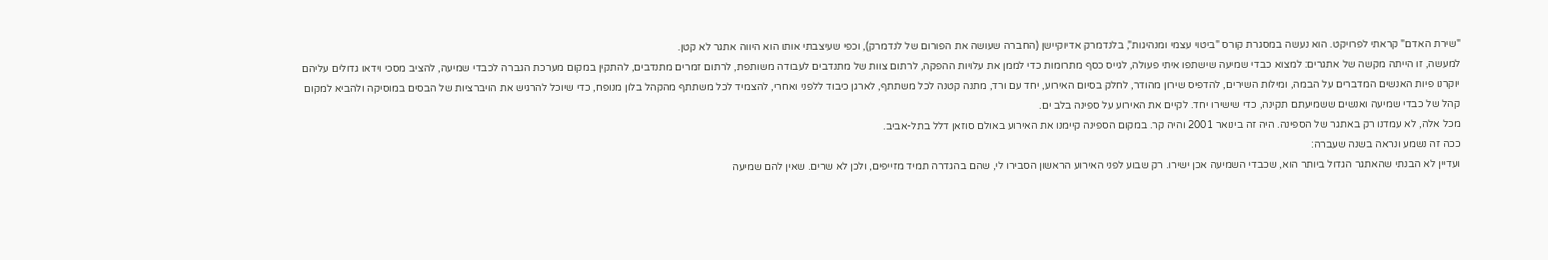"שירת האדם" קראתי לפרויקט. הוא נעשה במסגרת קורס "ביטוי עצמי ומנהיגות", בלנדמרק אדיוקיישן (החברה שעושה את הפורום של לנדמרק), וכפי שעיצבתי אותו הוא היווה אתגר לא קטן.
למעשה, זו הייתה מקשה של אתגרים: למצוא כבדי שמיעה שישתפו איתי פעולה, לגייס כסף מתרומות כדי לממן את עלויות ההפקה, לרתום צוות של מתנדבים לעבודה משותפת, לרתום זמרים מתנדבים, להתקין במקום מערכת הגברה לכבדי שמיעה, להציב מסכי וידאו גדולים עליהם יוקרנו פיות האנשים המדברים על הבמה, ומילות השירים, להדפיס שירון מהודר, לחלק בסיום האירוע, יחד עם ורד, מתנה קטנה לכל משתתף, לארגן כיבוד ללפני ואחרי, להצמיד לכל משתתף מהקהל בלון מנופח, כדי שיוכל להרגיש את הויברציות של הבסים במוסיקה ולהביא למקום קהל של כבדי שמיעה ואנשים ששמיעתם תקינה, כדי שישירו יחד. לקיים את האירוע על ספינה בלב ים.
מכל אלה, לא עמדנו רק באתגר של הספינה. היה זה בינואר 2001 והיה קר. במקום הספינה קיימנו את האירוע באולם סוזאן דלל בתל-אביב.
ככה זה נשמע ונראה בשנה שעברה:
ועדיין לא הבנתי שהאתגר הגדול ביותר הוא, שכבדי השמיעה אכן ישירו. רק שבוע לפני האירוע הראשון הסבירו לי, שהם בהגדרה תמיד מזייפים, ולכן לא שרים. שאין להם שמיעה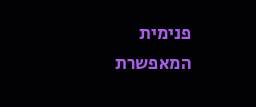פנימית המאפשרת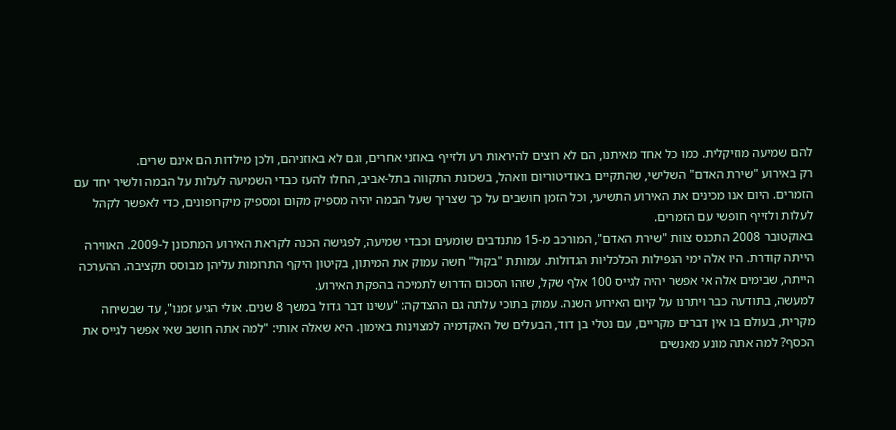להם שמיעה מוזיקלית. כמו כל אחד מאיתנו, הם לא רוצים להיראות רע ולזייף באוזני אחרים, וגם לא באוזניהם, ולכן מילדות הם אינם שרים.
רק באירוע "שירת האדם" השלישי, שהתקיים באודיטוריום וואהל, בשכונת התקווה בתל-אביב, החלו להעז כבדי השמיעה לעלות על הבמה ולשיר יחד עם הזמרים. היום אנו מכינים את האירוע התשיעי, וכל הזמן חושבים על כך שצריך שעל הבמה יהיה מספיק מקום ומספיק מיקרופונים, כדי לאפשר לקהל לעלות ולזייף חופשי עם הזמרים.
באוקטובר 2008 התכנס צוות "שירת האדם", המורכב מ-15 מתנדבים שומעים וכבדי שמיעה, לפגישה הכנה לקראת האירוע המתכונן ל-2009. האווירה הייתה קודרת. היו אלה ימי הנפילות הכלכליות הגדולות. עמותת "בקול" חשה עמוק את המיתון, בקיטון היקף התרומות עליהן מבוסס תקציבה. ההערכה הייתה, שבימים אלה אי אפשר יהיה לגייס 100 אלף שקל, שזהו הסכום הדרוש לתמיכה בהפקת האירוע.
למעשה, בתודעה כבר ויתרנו על קיום האירוע השנה. עמוק בתוכי עלתה גם ההצדקה: "עשינו דבר גדול במשך 8 שנים. אולי הגיע זמנו", עד שבשיחה מקרית, בעולם בו אין דברים מקריים, עם נטלי בן דוד, הבעלים של האקדמיה למצוינות באימון. היא שאלה אותי: "למה אתה חושב שאי אפשר לגייס את הכסף? למה אתה מונע מאנשים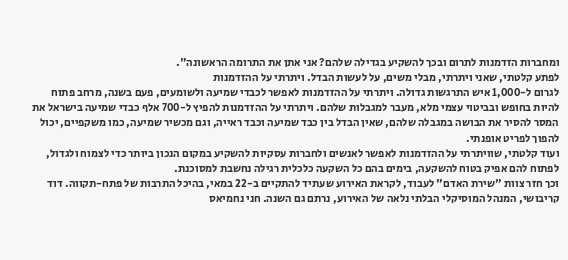ומחברות הזדמנות לתרום ובכך להשקיע בגדילה שלהם? אני אתן את התרומה הראשונה".
לפתע קלטתי, שאני ויתרתי, מבלי משים, על לעשות הבדל. ויתרתי על ההזדמנות
לגרום ל-1,000 איש התרגשות גדולה. ויתרתי על ההזדמנות לאפשר לכבדי שמיעה ולשומעים, פעם בשנה, מרחב פתוח להיות בחופש ובביטוי עצמי מלא, מעבר למגבלות שלהם. ויתרתי על ההזדמנות להפיץ ל-700 אלף כבדי שמיעה בישראל את המסר להסיר את הבושה במגבלה שלהם, שאין הבדל בין כבד שמיעה וכבד ראייה, וגם מכשיר שמיעה, כמו משקפיים, יכול להפוך לפריט אופנתי.
ועוד קלטתי, שוויתרתי על ההזדמנות לאפשר לאנשים ולחברות עסקיות להשקיע במקום הנכון ביותר כדי לצמוח ולגדול, לפתוח להם אפיק בטוח להשקעה, בימים בהם כל השקעה כלכלית רגילה נחשבת למסוכנת.
וכך חזר צוות "שירת האדם" לעבוד, לקראת האירוע שעתיד להתקיים ב-22 במאי, בהיכל התרבות של פתח-תקווה. דוד קריבושי, המנהל המוסיקלי הבלתי נלאה של האירוע, נרתם גם השנה. חני נחמיאס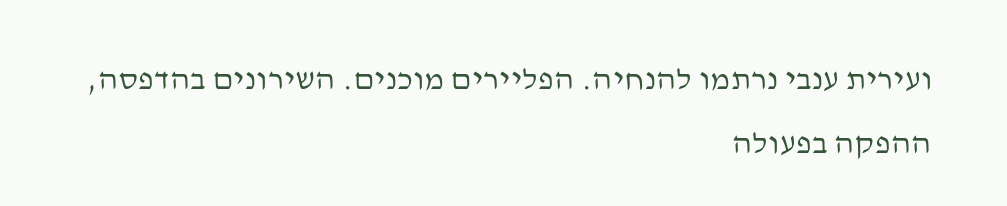ועירית ענבי נרתמו להנחיה. הפליירים מוכנים. השירונים בהדפסה, ההפקה בפעולה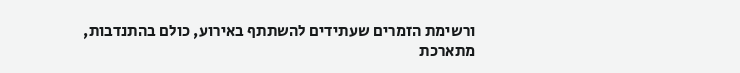ורשימת הזמרים שעתידים להשתתף באירוע, כולם בהתנדבות, מתארכת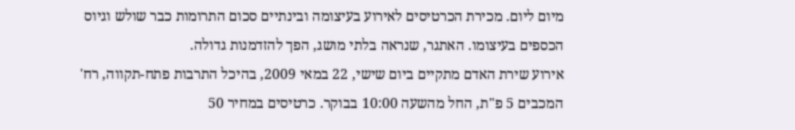מיום ליום. מכירת הכרטיסים לאירוע בעיצומה ובינתיים סכום התרומות כבר שולש וגיוס הכספים בעיצומו. האתגר, שנראה בלתי מושג, הפך להזדמנות גדולה.
אירוע שירת האדם מתקיים ביום שישי, 22 במאי 2009, בהיכל התרבות פתח-תקווה, רח' המכבים 5 פ"ת, החל מהשעה 10:00 בבוקר. כרטיסים במחיר 50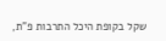שקל בקופת היכל התרבות פ"ת,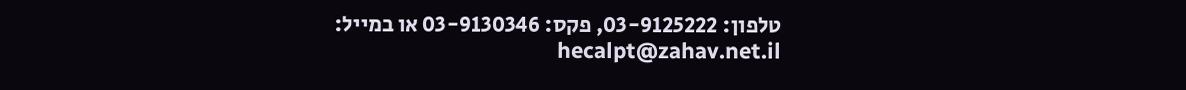טלפון: 03-9125222, פקס: 03-9130346 או במייל: hecalpt@zahav.net.il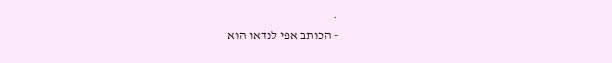.
- הכותב אפי לנדאו הוא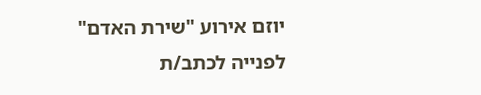יוזם אירוע "שירת האדם"
לפנייה לכתב/ת